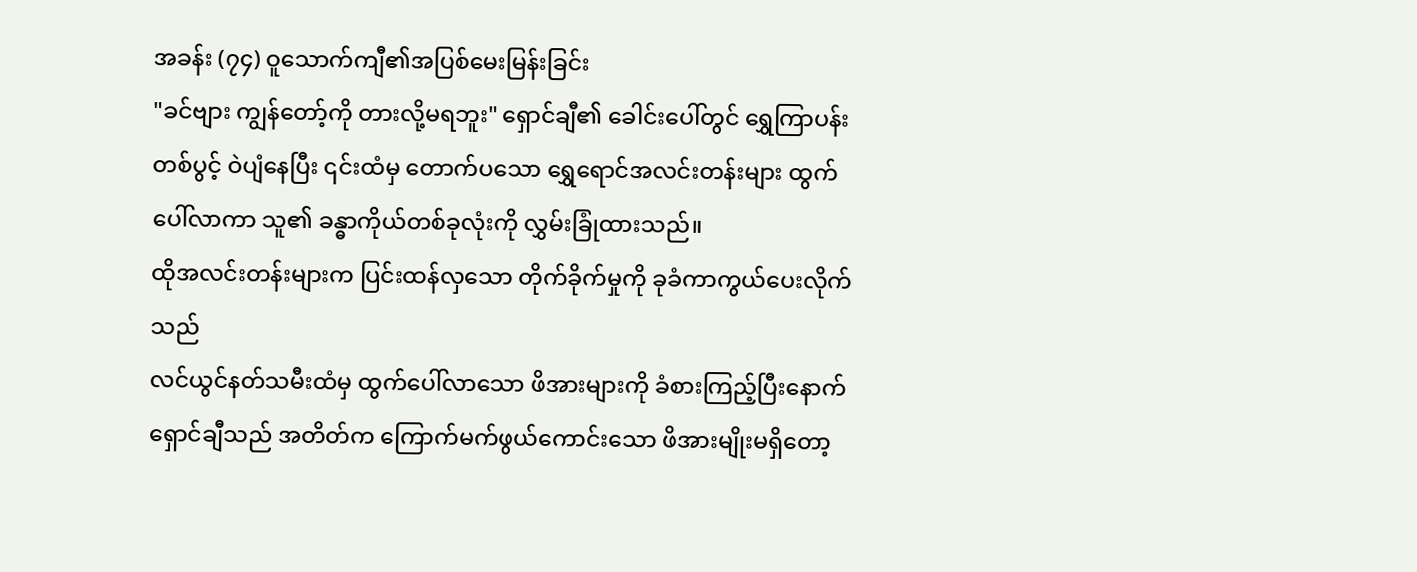အခန်း (၇၄) ဝူသောက်ကျီ၏အပြစ်မေးမြန်းခြင်း
"ခင်ဗျား ကျွန်တော့်ကို တားလို့မရဘူး" ရှောင်ချီ၏ ခေါင်းပေါ်တွင် ရွှေကြာပန်းတစ်ပွင့် ဝဲပျံနေပြီး ၎င်းထံမှ တောက်ပသော ရွှေရောင်အလင်းတန်းများ ထွက်ပေါ်လာကာ သူ၏ ခန္ဓာကိုယ်တစ်ခုလုံးကို လွှမ်းခြုံထားသည်။
ထိုအလင်းတန်းများက ပြင်းထန်လှသော တိုက်ခိုက်မှုကို ခုခံကာကွယ်ပေးလိုက်သည်
လင်ယွင်နတ်သမီးထံမှ ထွက်ပေါ်လာသော ဖိအားများကို ခံစားကြည့်ပြီးနောက် ရှောင်ချီသည် အတိတ်က ကြောက်မက်ဖွယ်ကောင်းသော ဖိအားမျိုးမရှိတော့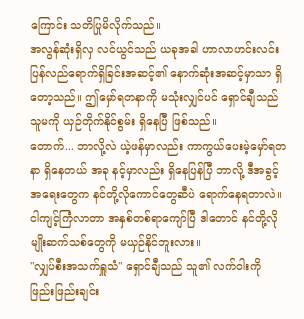ကြောင်း သတိပြုမိလိုက်သည်။
အလွန်ဆုံးရှိလှ လင်ယွင်သည် ယခုအခါ ဟာလာဟင်းလင်း ပြန်လည်ရောက်ရှိခြင်းအဆင့်၏ နောက်ဆုံးအဆင့်မှာသာ ရှိတော့သည်။ ဤမှော်ရတနာကို မသုံးလျှင်ပင် ရှောင်ချီသည် သူမကို ယှဉ်တိုက်နိုင်စွမ်း ရှိနေပြီ ဖြစ်သည်။
တောက်... ဘာလို့လဲ ယဲ့ဖန်မှာလည်း ကာကွယ်ပေးမဲ့မှော်ရတနာ ရှိနေတယ် အခု နင့်မှာလည်း ရှိနေပြန်ပြီ ဘာလို့ ဒီအခွင့်အရေးတွေက နင်တို့လိုကောင်တွေဆီပဲ ရောက်နေရတာလဲ။
ငါကျင့်ကြံလာတာ အနှစ်တစ်ရာကျော်ပြီ ဒါတောင် နင်တို့လို မျိုးဆက်သစ်တွေကို မယှဉ်နိုင်ဘူးလား။
"လျှပ်စီးအသက်ရှူသံ" ရှောင်ချီသည် သူ၏ လက်ဝါးကို ဖြည်းဖြည်းချင်း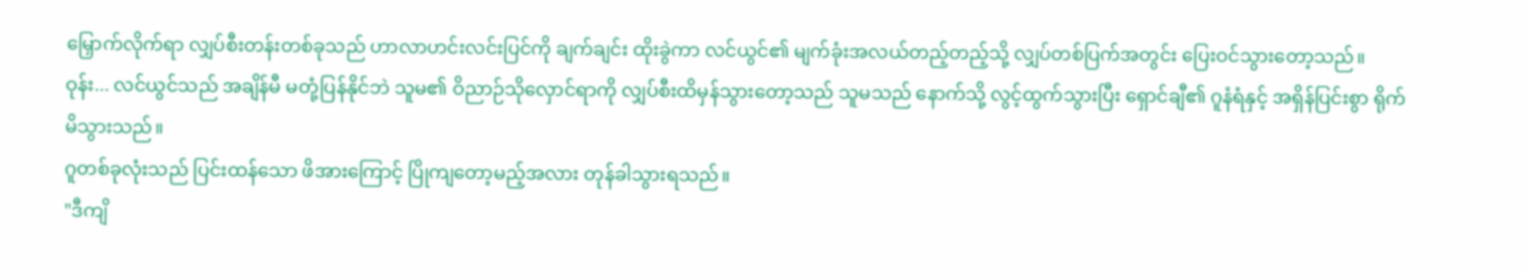မြှောက်လိုက်ရာ လျှပ်စီးတန်းတစ်ခုသည် ဟာလာဟင်းလင်းပြင်ကို ချက်ချင်း ထိုးခွဲကာ လင်ယွင်၏ မျက်ခုံးအလယ်တည့်တည့်သို့ လျှပ်တစ်ပြက်အတွင်း ပြေးဝင်သွားတော့သည်။
ဝုန်း... လင်ယွင်သည် အချိန်မီ မတုံ့ပြန်နိုင်ဘဲ သူမ၏ ဝိညာဉ်သိုလှောင်ရာကို လျှပ်စီးထိမှန်သွားတော့သည် သူမသည် နောက်သို့ လွင့်ထွက်သွားပြီး ရှောင်ချီ၏ ဂူနံရံနှင့် အရှိန်ပြင်းစွာ ရိုက်မိသွားသည်။
ဂူတစ်ခုလုံးသည် ပြင်းထန်သော ဖိအားကြောင့် ပြိုကျတော့မည့်အလား တုန်ခါသွားရသည်။
"ဒီကျိ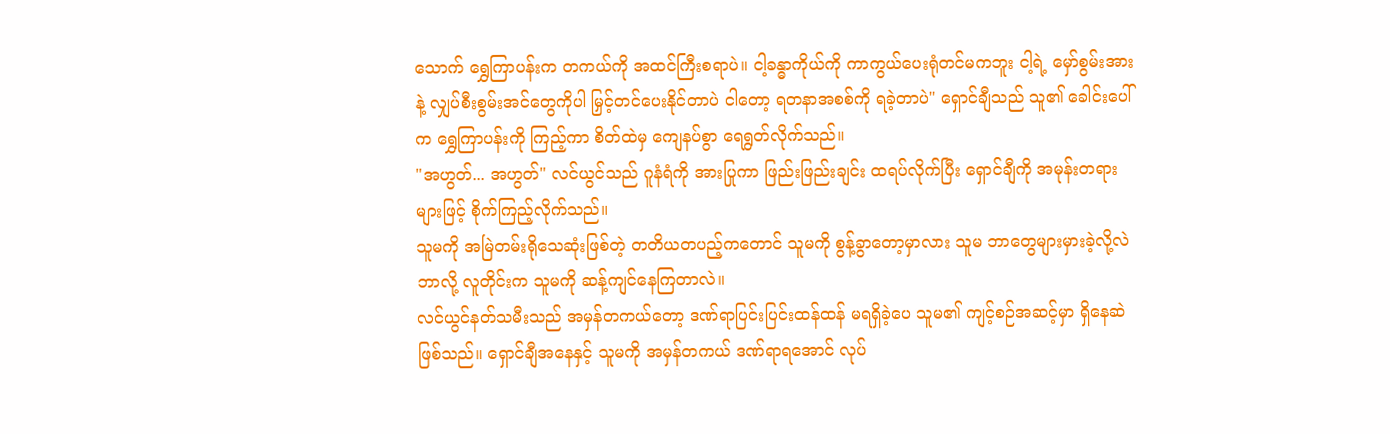သောက် ရွှေကြာပန်းက တကယ်ကို အထင်ကြီးစရာပဲ။ ငါ့ခန္ဓာကိုယ်ကို ကာကွယ်ပေးရုံတင်မကဘူး ငါ့ရဲ့ မှော်စွမ်းအားနဲ့ လျှပ်စီးစွမ်းအင်တွေကိုပါ မြှင့်တင်ပေးနိုင်တာပဲ ငါတော့ ရတနာအစစ်ကို ရခဲ့တာပဲ" ရှောင်ချီသည် သူ၏ ခေါင်းပေါ်က ရွှေကြာပန်းကို ကြည့်ကာ စိတ်ထဲမှ ကျေနပ်စွာ ရေရွတ်လိုက်သည်။
"အဟွတ်... အဟွတ်" လင်ယွင်သည် ဂူနံရံကို အားပြုကာ ဖြည်းဖြည်းချင်း ထရပ်လိုက်ပြီး ရှောင်ချီကို အမုန်းတရားများဖြင့် စိုက်ကြည့်လိုက်သည်။
သူမကို အမြဲတမ်းရိုသေဆုံးဖြစ်တဲ့ တတိယတပည့်ကတောင် သူမကို စွန့်ခွာတော့မှာလား သူမ ဘာတွေများမှားခဲ့လို့လဲ ဘာလို့ လူတိုင်းက သူမကို ဆန့်ကျင်နေကြတာလဲ။
လင်ယွင်နတ်သမီးသည် အမှန်တကယ်တော့ ဒဏ်ရာပြင်းပြင်းထန်ထန် မရရှိခဲ့ပေ သူမ၏ ကျင့်စဉ်အဆင့်မှာ ရှိနေဆဲဖြစ်သည်။ ရှောင်ချီအနေနှင့် သူမကို အမှန်တကယ် ဒဏ်ရာရအောင် လုပ်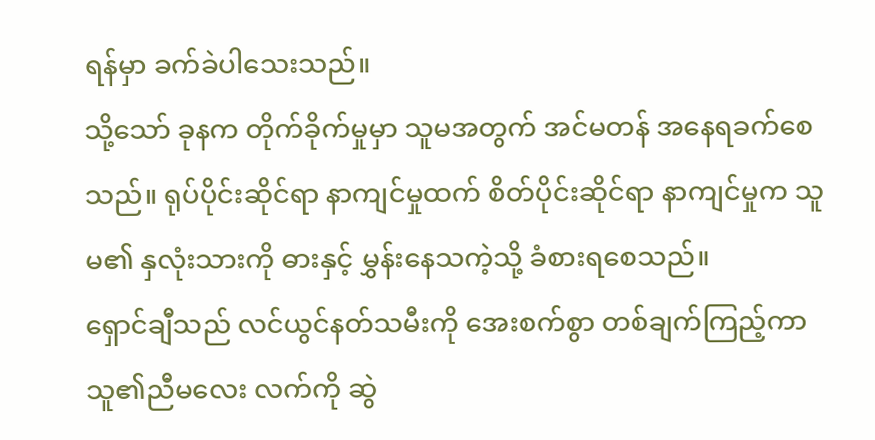ရန်မှာ ခက်ခဲပါသေးသည်။
သို့သော် ခုနက တိုက်ခိုက်မှုမှာ သူမအတွက် အင်မတန် အနေရခက်စေသည်။ ရုပ်ပိုင်းဆိုင်ရာ နာကျင်မှုထက် စိတ်ပိုင်းဆိုင်ရာ နာကျင်မှုက သူမ၏ နှလုံးသားကို ဓားနှင့် မွှန်းနေသကဲ့သို့ ခံစားရစေသည်။
ရှောင်ချီသည် လင်ယွင်နတ်သမီးကို အေးစက်စွာ တစ်ချက်ကြည့်ကာ သူ၏ညီမလေး လက်ကို ဆွဲ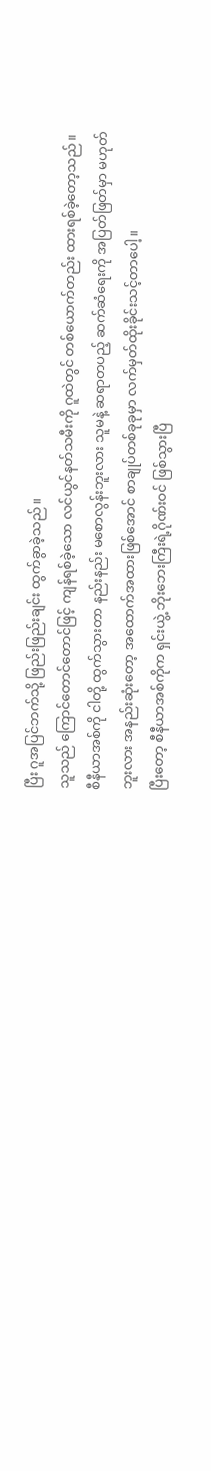ပြီး ဂူအပြင်ဘက်သို့ ဖြည်းဖြည်းချင်း ထွက်ခွာခဲ့သည်။
သူသည် ကြောင်တောင်တောင်ဖြင့် ကျန်ရစ်ခဲ့သော လင်ယွင်နတ်သမီးကို ဂူထဲတွင် တစ်ယောက်တည်း ထားရစ်ခဲ့တော့သည်။
စီနီယာအစ်ကို ငါတို့ ထွက်သွားတာ နည်းနည်း မစောလွန်းဘူးလား သူမနဲ့ ဆရာတပည့် ဆက်ဆံရေးကို အပြတ်ဖြတ်မှာ မဟုတ်ဘူးလား အနည်းဆုံးတော့ အထောက်အထားဖြစ်အောင် စာချုပ်တစ်ခုခုမှာ လက်မှတ်ထိုးခိုင်းသင့်တာပေါ့။
ပြီးတော့ စီနီယာအစ်ကိုက ရှင်းယွဲ့ ဘိုးဘေးကြီးရဲ့ဂိုဏ်းဝင် ဖြစ်သွားပြီ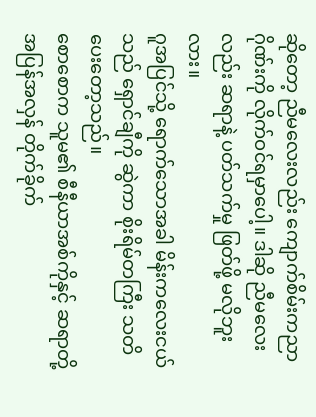ဆိုတော့ ညီမလေးလည်း ကျောက်စိမ်းကညာဂိုဏ်းကို လိုက်ဝင်ရမှာပေါ့။ ဒါဆို ညီမလေးလည်း ဆရာနဲ့ ပတ်သက်မှု ဖြတ်ဖို့ မလိုဘူးလား။
ဂူအပြင်သို့ ရောက်သောအခါ မိန်းကလေးငယ်သည် ရှောင်ချီကို ဆွဲကာ စိုးရိမ်တကြီး သတိပေးတော့သည်။
စောစောက သူမ၏ စီနီယာအစ်ကိုနှင့် ဆရာတို့ အပြန်အလှန် တိုက်ခိုက်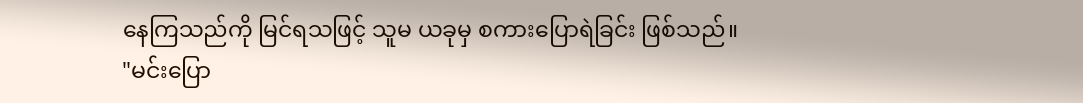နေကြသည်ကို မြင်ရသဖြင့် သူမ ယခုမှ စကားပြောရဲခြင်း ဖြစ်သည်။
"မင်းပြော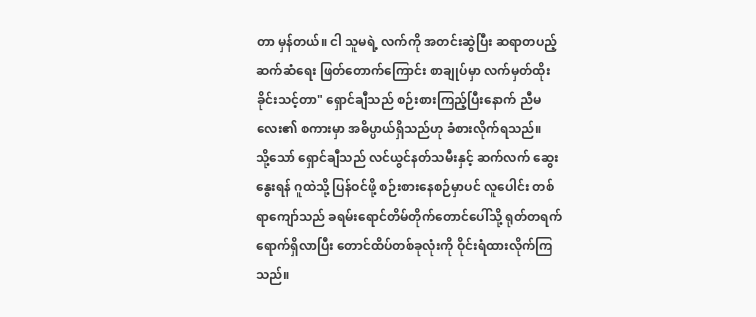တာ မှန်တယ်။ ငါ သူမရဲ့ လက်ကို အတင်းဆွဲပြီး ဆရာတပည့် ဆက်ဆံရေး ဖြတ်တောက်ကြောင်း စာချုပ်မှာ လက်မှတ်ထိုးခိုင်းသင့်တာ" ရှောင်ချီသည် စဉ်းစားကြည့်ပြီးနောက် ညီမလေး၏ စကားမှာ အဓိပ္ပာယ်ရှိသည်ဟု ခံစားလိုက်ရသည်။
သို့သော် ရှောင်ချီသည် လင်ယွင်နတ်သမီးနှင့် ဆက်လက် ဆွေးနွေးရန် ဂူထဲသို့ ပြန်ဝင်ဖို့ စဉ်းစားနေစဉ်မှာပင် လူပေါင်း တစ်ရာကျော်သည် ခရမ်းရောင်တိမ်တိုက်တောင်ပေါ်သို့ ရုတ်တရက် ရောက်ရှိလာပြီး တောင်ထိပ်တစ်ခုလုံးကို ဝိုင်းရံထားလိုက်ကြသည်။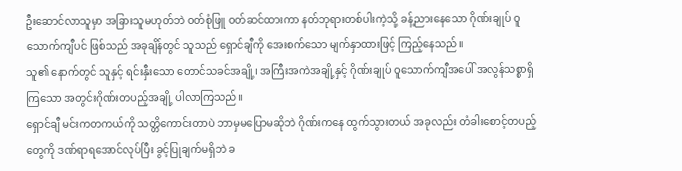ဦးဆောင်လာသူမှာ အခြားသူမဟုတ်ဘဲ ဝတ်စုံဖြူ ဝတ်ဆင်ထားကာ နတ်ဘုရားတစ်ပါးကဲ့သို့ ခန့်ညားနေသော ဂိုဏ်းချုပ် ဝူသောက်ကျီပင် ဖြစ်သည် အခုချိန်တွင် သူသည် ရှောင်ချီကို အေးစက်သော မျက်နှာထားဖြင့် ကြည့်နေသည်။
သူ၏ နောက်တွင် သူနှင့် ရင်းနှီးသော တောင်သခင်အချို့၊ အကြီးအကဲအချို့နှင့် ဂိုဏ်းချုပ် ဝူသောက်ကျီအပေါ် အလွန်သစ္စာရှိကြသော အတွင်းဂိုဏ်းတပည့်အချို့ ပါလာကြသည်။
ရှောင်ချီ မင်းကတကယ်ကို သတ္တိကောင်းတာပဲ ဘာမှမပြောမဆိုဘဲ ဂိုဏ်းကနေ ထွက်သွားတယ် အခုလည်း တံခါးစောင့်တပည့်တွေကို ဒဏ်ရာရအောင်လုပ်ပြီး ခွင့်ပြုချက်မရှိဘဲ ခ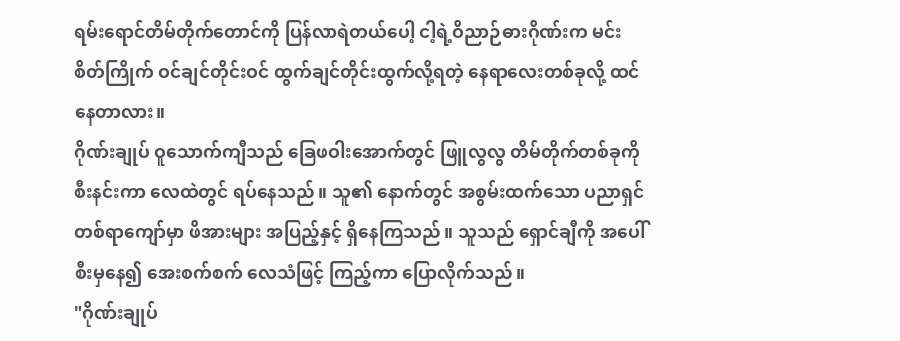ရမ်းရောင်တိမ်တိုက်တောင်ကို ပြန်လာရဲတယ်ပေါ့ ငါ့ရဲ့ဝိညာဉ်ဓားဂိုဏ်းက မင်း စိတ်ကြိုက် ဝင်ချင်တိုင်းဝင် ထွက်ချင်တိုင်းထွက်လို့ရတဲ့ နေရာလေးတစ်ခုလို့ ထင်နေတာလား။
ဂိုဏ်းချုပ် ဝူသောက်ကျီသည် ခြေဖဝါးအောက်တွင် ဖြူလွလွ တိမ်တိုက်တစ်ခုကို စီးနင်းကာ လေထဲတွင် ရပ်နေသည်။ သူ၏ နောက်တွင် အစွမ်းထက်သော ပညာရှင် တစ်ရာကျော်မှာ ဖိအားများ အပြည့်နှင့် ရှိနေကြသည်။ သူသည် ရှောင်ချီကို အပေါ်စီးမှနေ၍ အေးစက်စက် လေသံဖြင့် ကြည့်ကာ ပြောလိုက်သည်။
"ဂိုဏ်းချုပ်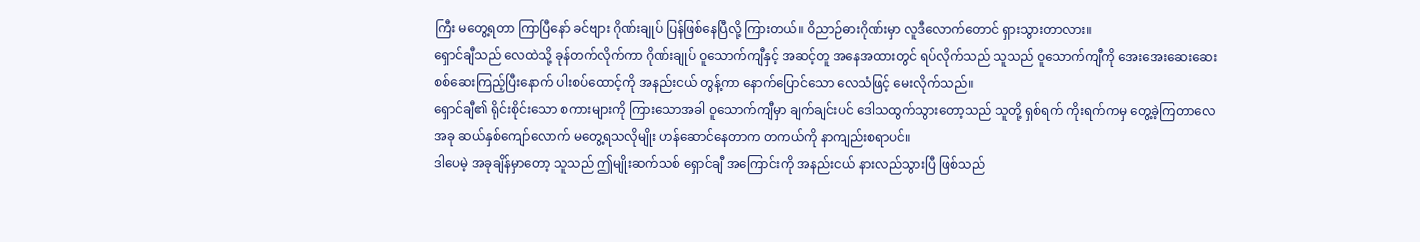ကြီး မတွေ့ရတာ ကြာပြီနော် ခင်ဗျား ဂိုဏ်းချုပ် ပြန်ဖြစ်နေပြီလို့ ကြားတယ်။ ဝိညာဉ်ဓားဂိုဏ်းမှာ လူဒီလောက်တောင် ရှားသွားတာလား။
ရှောင်ချီသည် လေထဲသို့ ခုန်တက်လိုက်ကာ ဂိုဏ်းချုပ် ဝူသောက်ကျီနှင့် အဆင့်တူ အနေအထားတွင် ရပ်လိုက်သည် သူသည် ဝူသောက်ကျီကို အေးအေးဆေးဆေး စစ်ဆေးကြည့်ပြီးနောက် ပါးစပ်ထောင့်ကို အနည်းငယ် တွန့်ကာ နောက်ပြောင်သော လေသံဖြင့် မေးလိုက်သည်။
ရှောင်ချီ၏ ရိုင်းစိုင်းသော စကားများကို ကြားသောအခါ ဝူသောက်ကျီမှာ ချက်ချင်းပင် ဒေါသထွက်သွားတော့သည် သူတို့ ရှစ်ရက် ကိုးရက်ကမှ တွေ့ခဲ့ကြတာလေ အခု ဆယ်နှစ်ကျော်လောက် မတွေ့ရသလိုမျိုး ဟန်ဆောင်နေတာက တကယ်ကို နာကျည်းစရာပင်။
ဒါပေမဲ့ အခုချိန်မှာတော့ သူသည် ဤမျိုးဆက်သစ် ရှောင်ချီ အကြောင်းကို အနည်းငယ် နားလည်သွားပြီ ဖြစ်သည်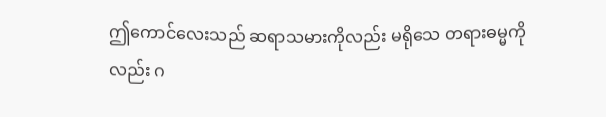ဤကောင်လေးသည် ဆရာသမားကိုလည်း မရိုသေ တရားဓမ္မကိုလည်း ဂ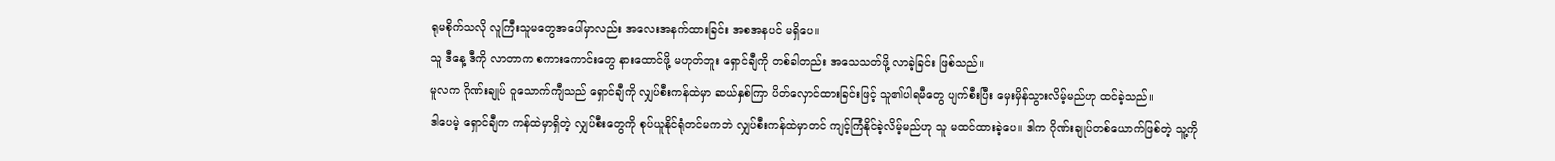ရုမစိုက်သလို လူကြီးသူမတွေအပေါ်မှာလည်း အလေးအနက်ထားခြင်း အစအနပင် မရှိပေ။
သူ ဒီနေ့ ဒီကို လာတာက စကားကောင်းတွေ နားထောင်ဖို့ မဟုတ်ဘူး ရှောင်ချီကို တစ်ခါတည်း အသေသတ်ဖို့ လာခဲ့ခြင်း ဖြစ်သည်။
မူလက ဂိုဏ်းချုပ် ဝူသောက်ကျီသည် ရှောင်ချီကို လျှပ်စီးကန်ထဲမှာ ဆယ်နှစ်ကြာ ပိတ်လှောင်ထားခြင်းဖြင့် သူ၏ပါရမီတွေ ပျက်စီးပြီး မှေးမှိန်သွားလိမ့်မည်ဟု ထင်ခဲ့သည်။
ဒါပေမဲ့ ရှောင်ချီက ကန်ထဲမှာရှိတဲ့ လျှပ်စီးတွေကို စုပ်ယူနိုင်ရုံတင်မကဘဲ လျှပ်စီးကန်ထဲမှာတင် ကျင့်ကြံနိုင်ခဲ့လိမ့်မည်ဟု သူ မထင်ထားခဲ့ပေ။ ဒါက ဂိုဏ်းချုပ်တစ်ယောက်ဖြစ်တဲ့ သူ့ကို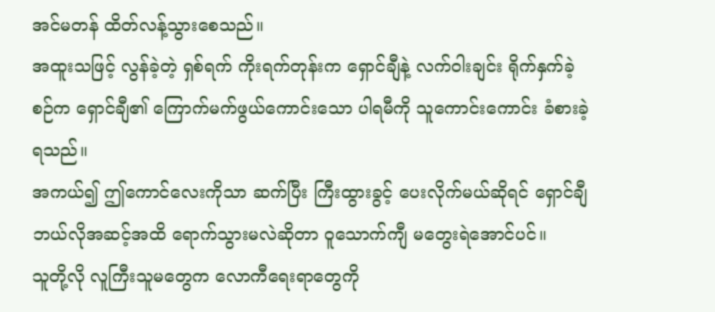အင်မတန် ထိတ်လန့်သွားစေသည်။
အထူးသဖြင့် လွန်ခဲ့တဲ့ ရှစ်ရက် ကိုးရက်တုန်းက ရှောင်ချီနဲ့ လက်ဝါးချင်း ရိုက်နှက်ခဲ့စဉ်က ရှောင်ချီ၏ ကြောက်မက်ဖွယ်ကောင်းသော ပါရမီကို သူကောင်းကောင်း ခံစားခဲ့ရသည်။
အကယ်၍ ဤကောင်လေးကိုသာ ဆက်ပြီး ကြီးထွားခွင့် ပေးလိုက်မယ်ဆိုရင် ရှောင်ချီ ဘယ်လိုအဆင့်အထိ ရောက်သွားမလဲဆိုတာ ဝူသောက်ကျီ မတွေးရဲအောင်ပင်။
သူတို့လို လူကြီးသူမတွေက လောကီရေးရာတွေကို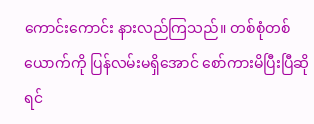ကောင်းကောင်း နားလည်ကြသည်။ တစ်စုံတစ်ယောက်ကို ပြန်လမ်းမရှိအောင် စော်ကားမိပြီးပြီဆိုရင်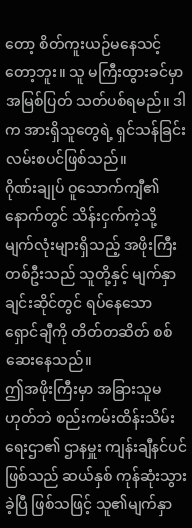တော့ စိတ်ကူးယဉ်မနေသင့်တော့ဘူး။ သူ မကြီးထွားခင်မှာ အမြစ်ပြတ် သတ်ပစ်ရမည်။ ဒါက အားရှိသူတွေရဲ့ ရှင်သန်ခြင်း လမ်းစပင်ဖြစ်သည်။
ဂိုဏ်းချုပ် ဝူသောက်ကျီ၏ နောက်တွင် သိန်းငှက်ကဲ့သို့ မျက်လုံးများရှိသည့် အဖိုးကြီးတစ်ဦးသည် သူတို့နှင့် မျက်နှာချင်းဆိုင်တွင် ရပ်နေသော ရှောင်ချီကို တိတ်တဆိတ် စစ်ဆေးနေသည်။
ဤအဖိုးကြီးမှာ အခြားသူမဟုတ်ဘဲ စည်းကမ်းထိန်းသိမ်းရေးဌာ၏ ဌာနမှူး ကျန်းချီနင်ပင် ဖြစ်သည် ဆယ်နှစ် ကုန်ဆုံးသွားခဲ့ပြီ ဖြစ်သဖြင့် သူ၏မျက်နှာ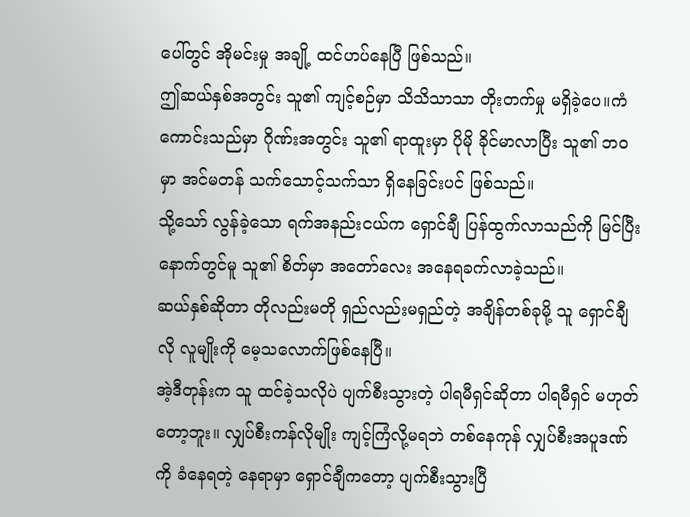ပေါ်တွင် အိုမင်းမှု အချို့ ထင်ဟပ်နေပြီ ဖြစ်သည်။
ဤဆယ်နှစ်အတွင်း သူ၏ ကျင့်စဉ်မှာ သိသိသာသာ တိုးတက်မှု မရှိခဲ့ပေ။ကံကောင်းသည်မှာ ဂိုဏ်းအတွင်း သူ၏ ရာထူးမှာ ပိုမို ခိုင်မာလာပြီး သူ၏ ဘဝမှာ အင်မတန် သက်သောင့်သက်သာ ရှိနေခြင်းပင် ဖြစ်သည်။
သို့သော် လွန်ခဲ့သော ရက်အနည်းငယ်က ရှောင်ချီ ပြန်ထွက်လာသည်ကို မြင်ပြီးနောက်တွင်မူ သူ၏ စိတ်မှာ အတော်လေး အနေရခက်လာခဲ့သည်။
ဆယ်နှစ်ဆိုတာ တိုလည်းမတို ရှည်လည်းမရှည်တဲ့ အချိန်တစ်ခုမို့ သူ ရှောင်ချီလို လူမျိုးကို မေ့သလောက်ဖြစ်နေပြီ။
အဲ့ဒီတုန်းက သူ ထင်ခဲ့သလိုပဲ ပျက်စီးသွားတဲ့ ပါရမီရှင်ဆိုတာ ပါရမီရှင် မဟုတ်တော့ဘူး။ လျှပ်စီးကန်လိုမျိုး ကျင့်ကြံလို့မရဘဲ တစ်နေကုန် လျှပ်စီးအပူဒဏ်ကို ခံနေရတဲ့ နေရာမှာ ရှောင်ချီကတော့ ပျက်စီးသွားပြီ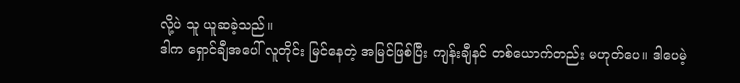လို့ပဲ သူ ယူဆခဲ့သည်။
ဒါက ရှောင်ချီအပေါ် လူတိုင်း မြင်နေတဲ့ အမြင်ဖြစ်ပြီး ကျန်းချီနင် တစ်ယောက်တည်း မဟုတ်ပေ။ ဒါပေမဲ့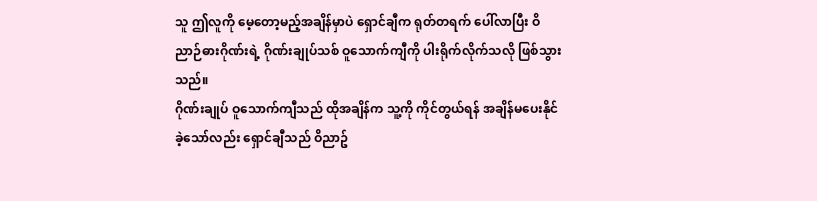သူ ဤလူကို မေ့တော့မည့်အချိန်မှာပဲ ရှောင်ချီက ရုတ်တရက် ပေါ်လာပြီး ဝိညာဉ်ဓားဂိုဏ်းရဲ့ ဂိုဏ်းချုပ်သစ် ဝူသောက်ကျီကို ပါးရိုက်လိုက်သလို ဖြစ်သွားသည်။
ဂိုဏ်းချုပ် ဝူသောက်ကျီသည် ထိုအချိန်က သူ့ကို ကိုင်တွယ်ရန် အချိန်မပေးနိုင်ခဲ့သော်လည်း ရှောင်ချီသည် ဝိညာဥ်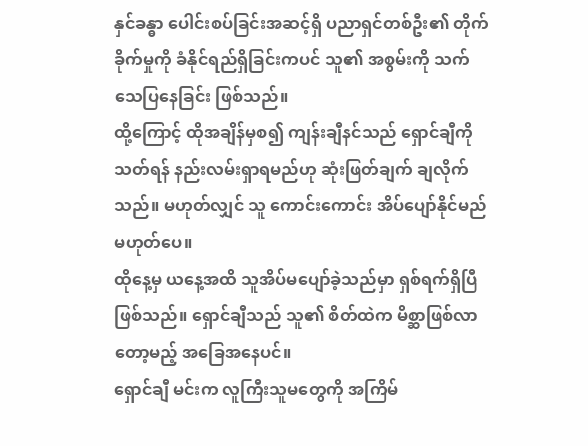နှင်ခန္ဓာ ပေါင်းစပ်ခြင်းအဆင့်ရှိ ပညာရှင်တစ်ဦး၏ တိုက်ခိုက်မှုကို ခံနိုင်ရည်ရှိခြင်းကပင် သူ၏ အစွမ်းကို သက်သေပြနေခြင်း ဖြစ်သည်။
ထို့ကြောင့် ထိုအချိန်မှစ၍ ကျန်းချီနင်သည် ရှောင်ချီကို သတ်ရန် နည်းလမ်းရှာရမည်ဟု ဆုံးဖြတ်ချက် ချလိုက်သည်။ မဟုတ်လျှင် သူ ကောင်းကောင်း အိပ်ပျော်နိုင်မည် မဟုတ်ပေ။
ထိုနေ့မှ ယနေ့အထိ သူအိပ်မပျော်ခဲ့သည်မှာ ရှစ်ရက်ရှိပြီ ဖြစ်သည်။ ရှောင်ချီသည် သူ၏ စိတ်ထဲက မိစ္ဆာဖြစ်လာတော့မည့် အခြေအနေပင်။
ရှောင်ချီ မင်းက လူကြီးသူမတွေကို အကြိမ်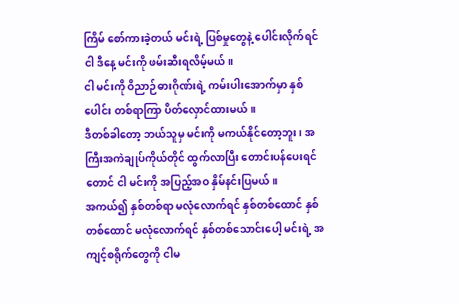ကြိမ် စော်ကားခဲ့တယ် မင်းရဲ့ ပြစ်မှုတွေနဲ့ ပေါင်းလိုက်ရင် ငါ ဒီနေ့ မင်းကို ဖမ်းဆီးရလိမ့်မယ်။
ငါ မင်းကို ဝိညာဉ်ဓားဂိုဏ်းရဲ့ ကမ်းပါးအောက်မှာ နှစ်ပေါင်း တစ်ရာကြာ ပိတ်လှောင်ထားမယ်။
ဒီတစ်ခါတော့ ဘယ်သူမှ မင်းကို မကယ်နိုင်တော့ဘူး၊ အကြီးအကဲချုပ်ကိုယ်တိုင် ထွက်လာပြီး တောင်းပန်ပေးရင်တောင် ငါ မင်းကို အပြည့်အဝ နှိမ်နင်းပြမယ်။
အကယ်၍ နှစ်တစ်ရာ မလုံလောက်ရင် နှစ်တစ်ထောင် နှစ်တစ်ထောင် မလုံလောက်ရင် နှစ်တစ်သောင်းပေါ့ မင်းရဲ့ အကျင့်စရိုက်တွေကို ငါမ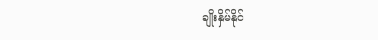ချိုးနှိမ်နိုင်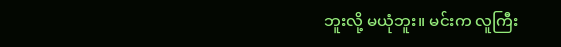ဘူးလို့ မယုံဘူး။ မင်းက လူကြီး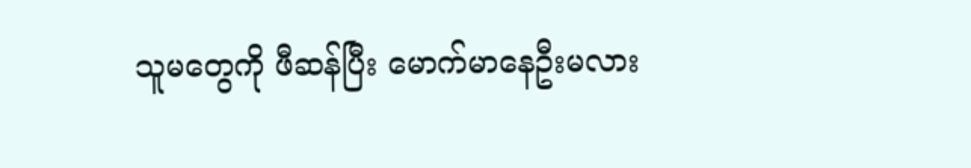သူမတွေကို ဖီဆန်ပြီး မောက်မာနေဦးမလား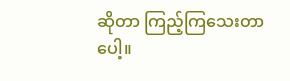ဆိုတာ ကြည့်ကြသေးတာပေါ့။